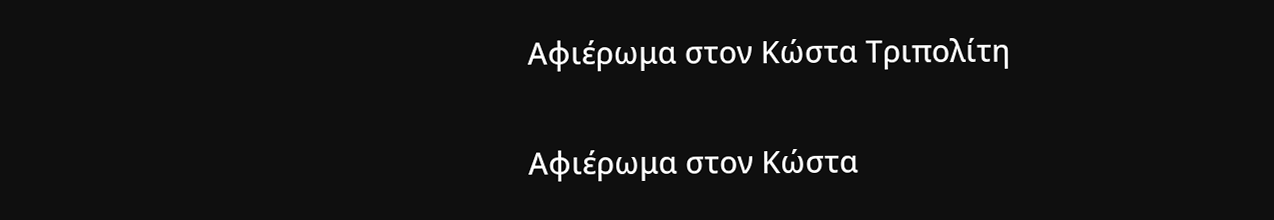Aφιέρωμα στον Κώστα Τριπολίτη

Aφιέρωμα στον Κώστα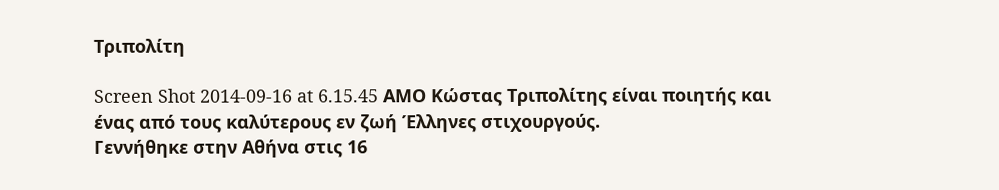Τριπολίτη

Screen Shot 2014-09-16 at 6.15.45 AMΟ Κώστας Τριπολίτης είναι ποιητής και ένας από τους καλύτερους εν ζωή Έλληνες στιχουργούς.
Γεννήθηκε στην Αθήνα στις 16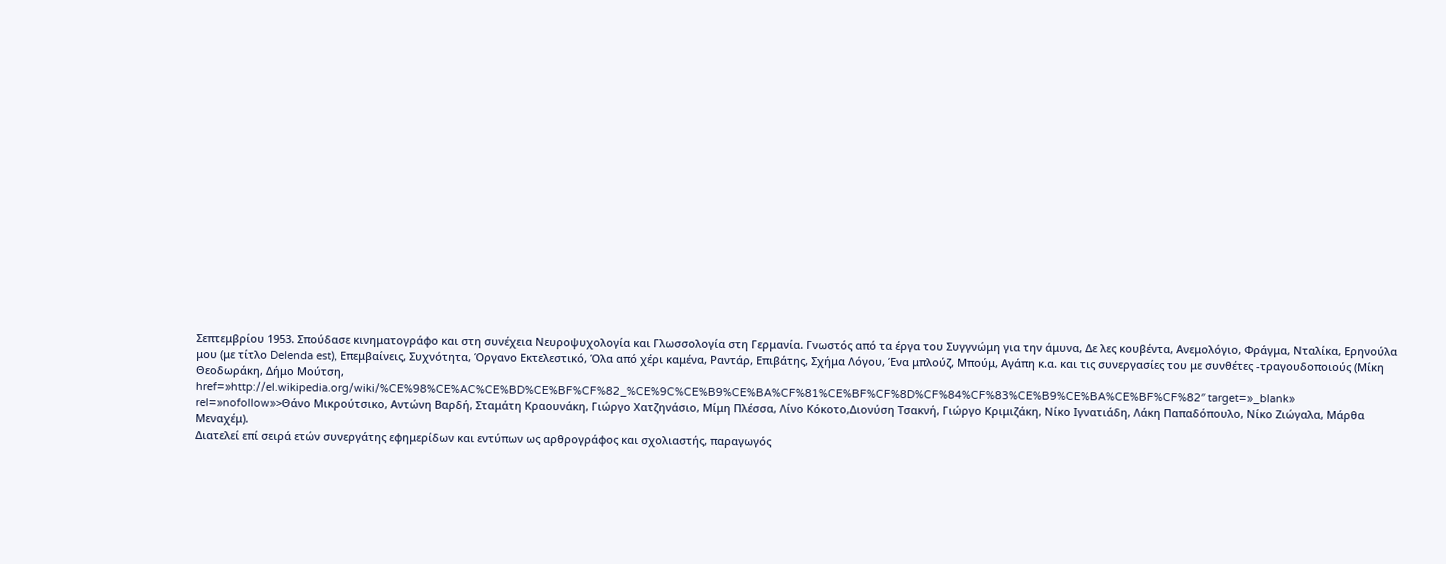Σεπτεμβρίου 1953. Σπούδασε κινηματογράφο και στη συνέχεια Νευροψυχολογία και Γλωσσολογία στη Γερμανία. Γνωστός από τα έργα του Συγγνώμη για την άμυνα, Δε λες κουβέντα, Ανεμολόγιο, Φράγμα, Νταλίκα, Ερηνούλα μου (με τίτλο Delenda est), Επεμβαίνεις, Συχνότητα, Όργανο Εκτελεστικό, Όλα από χέρι καμένα, Ραντάρ, Επιβάτης, Σχήμα Λόγου, Ένα μπλούζ, Μπούμ, Αγάπη κ.α. και τις συνεργασίες του με συνθέτες -τραγουδοποιούς (Μίκη Θεοδωράκη, Δήμο Μούτση,
href=»http://el.wikipedia.org/wiki/%CE%98%CE%AC%CE%BD%CE%BF%CF%82_%CE%9C%CE%B9%CE%BA%CF%81%CE%BF%CF%8D%CF%84%CF%83%CE%B9%CE%BA%CE%BF%CF%82″ target=»_blank» rel=»nofollow»>Θάνο Μικρούτσικο, Αντώνη Βαρδή, Σταμάτη Κραουνάκη, Γιώργο Χατζηνάσιο, Μίμη Πλέσσα, Λίνο Κόκοτο,Διονύση Τσακνή, Γιώργο Κριμιζάκη, Νίκο Ιγνατιάδη, Λάκη Παπαδόπουλο, Νίκο Ζιώγαλα, Μάρθα Μεναχέμ).
Διατελεί επί σειρά ετών συνεργάτης εφημερίδων και εντύπων ως αρθρογράφος και σχολιαστής, παραγωγός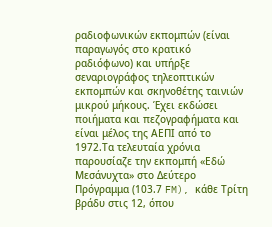ραδιοφωνικών εκπομπών (είναι παραγωγός στο κρατικό ραδιόφωνο) και υπήρξε σεναριογράφος τηλεοπτικών εκπομπών και σκηνοθέτης ταινιών μικρού μήκους. Έχει εκδώσει ποιήματα και πεζογραφήματα και είναι μέλος της ΑΕΠΙ από το 1972.Τα τελευταία χρόνια παρουσίαζε την εκπομπή «Εδώ Μεσάνυχτα» στο Δεύτερο Πρόγραμμα (103.7 FM), κάθε Τρίτη βράδυ στις 12, όπου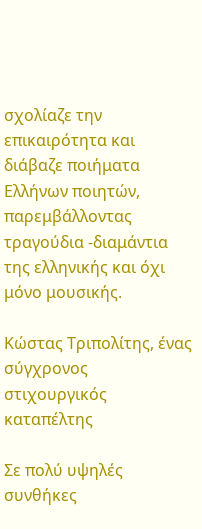σχολίαζε την επικαιρότητα και διάβαζε ποιήματα Ελλήνων ποιητών, παρεμβάλλοντας τραγούδια -διαμάντια της ελληνικής και όχι μόνο μουσικής.

Κώστας Τριπολίτης, ένας σύγχρονος στιχουργικός καταπέλτης

Σε πολύ υψηλές συνθήκες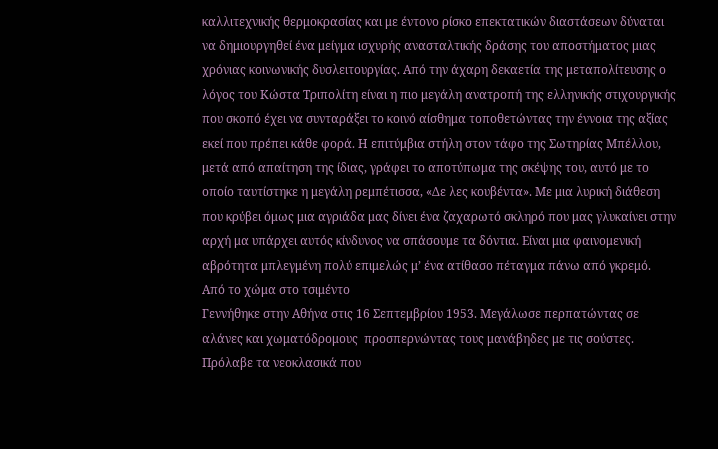καλλιτεχνικής θερμοκρασίας και με έντονο ρίσκο επεκτατικών διαστάσεων δύναται να δημιουργηθεί ένα μείγμα ισχυρής ανασταλτικής δράσης του αποστήματος μιας χρόνιας κοινωνικής δυσλειτουργίας. Από την άχαρη δεκαετία της μεταπολίτευσης ο λόγος του Κώστα Τριπολίτη είναι η πιο μεγάλη ανατροπή της ελληνικής στιχουργικής που σκοπό έχει να συνταράξει το κοινό αίσθημα τοποθετώντας την έννοια της αξίας εκεί που πρέπει κάθε φορά. Η επιτύμβια στήλη στον τάφο της Σωτηρίας Μπέλλου, μετά από απαίτηση της ίδιας, γράφει το αποτύπωμα της σκέψης του, αυτό με το οποίο ταυτίστηκε η μεγάλη ρεμπέτισσα, «Δε λες κουβέντα». Με μια λυρική διάθεση που κρύβει όμως μια αγριάδα μας δίνει ένα ζαχαρωτό σκληρό που μας γλυκαίνει στην αρχή μα υπάρχει αυτός κίνδυνος να σπάσουμε τα δόντια. Είναι μια φαινομενική αβρότητα μπλεγμένη πολύ επιμελώς μ’ ένα ατίθασο πέταγμα πάνω από γκρεμό.
Από το χώμα στο τσιμέντο
Γεννήθηκε στην Αθήνα στις 16 Σεπτεμβρίου 1953. Μεγάλωσε περπατώντας σε αλάνες και χωματόδρομους  προσπερνώντας τους μανάβηδες με τις σούστες. Πρόλαβε τα νεοκλασικά που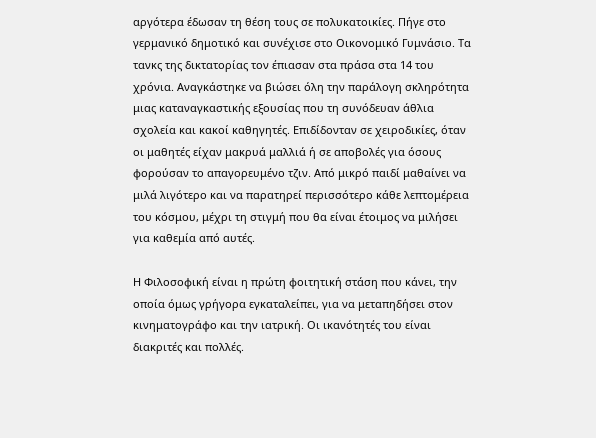αργότερα έδωσαν τη θέση τους σε πολυκατοικίες. Πήγε στο γερμανικό δημοτικό και συνέχισε στο Οικονομικό Γυμνάσιο. Τα τανκς της δικτατορίας τον έπιασαν στα πράσα στα 14 του χρόνια. Αναγκάστηκε να βιώσει όλη την παράλογη σκληρότητα μιας καταναγκαστικής εξουσίας που τη συνόδευαν άθλια σχολεία και κακοί καθηγητές. Επιδίδονταν σε χειροδικίες, όταν οι μαθητές είχαν μακρυά μαλλιά ή σε αποβολές για όσους φορούσαν το απαγορευμένο τζιν. Από μικρό παιδί μαθαίνει να μιλά λιγότερο και να παρατηρεί περισσότερο κάθε λεπτομέρεια του κόσμου, μέχρι τη στιγμή που θα είναι έτοιμος να μιλήσει για καθεμία από αυτές.

Η Φιλοσοφική είναι η πρώτη φοιτητική στάση που κάνει, την οποία όμως γρήγορα εγκαταλείπει, για να μεταπηδήσει στον κινηματογράφο και την ιατρική. Οι ικανότητές του είναι διακριτές και πολλές.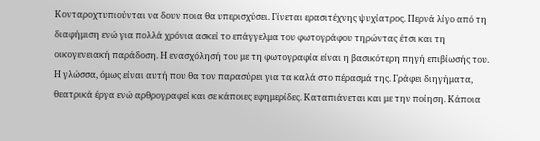Κονταροχτυπιούνται να δουν ποια θα υπερισχύσει. Γίνεται ερασιτέχνης ψυχίατρος. Περνά λίγο από τη διαφήμιση ενώ για πολλά χρόνια ασκεί το επάγγελμα του φωτογράφου τηρώντας έτσι και τη οικογενειακή παράδοση. Η ενασχόλησή του με τη φωτογραφία είναι η βασικότερη πηγή επιβίωσής του. Η γλώσσα, όμως είναι αυτή που θα τον παρασύρει για τα καλά στο πέρασμά της. Γράφει διηγήματα, θεατρικά έργα ενώ αρθρογραφεί και σε κάποιες εφημερίδες. Καταπιάνεται και με την ποίηση. Κάποια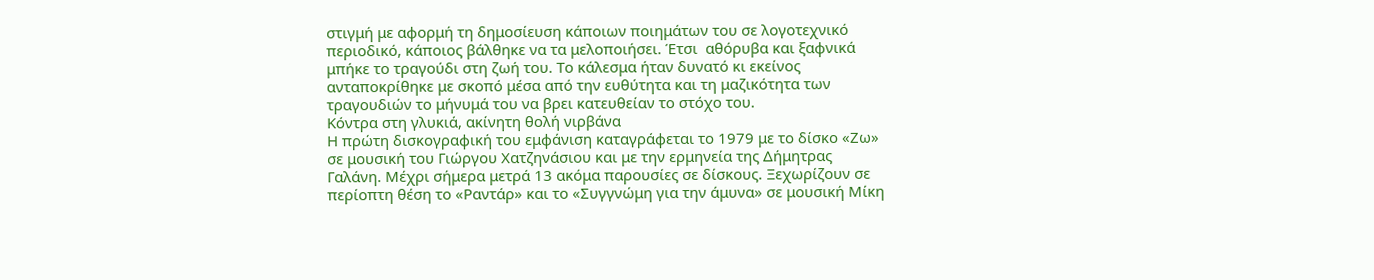στιγμή με αφορμή τη δημοσίευση κάποιων ποιημάτων του σε λογοτεχνικό περιοδικό, κάποιος βάλθηκε να τα μελοποιήσει. Έτσι  αθόρυβα και ξαφνικά μπήκε το τραγούδι στη ζωή του. Το κάλεσμα ήταν δυνατό κι εκείνος ανταποκρίθηκε με σκοπό μέσα από την ευθύτητα και τη μαζικότητα των τραγουδιών το μήνυμά του να βρει κατευθείαν το στόχο του.
Κόντρα στη γλυκιά, ακίνητη θολή νιρβάνα
Η πρώτη δισκογραφική του εμφάνιση καταγράφεται το 1979 με το δίσκο «Ζω» σε μουσική του Γιώργου Χατζηνάσιου και με την ερμηνεία της Δήμητρας Γαλάνη. Μέχρι σήμερα μετρά 13 ακόμα παρουσίες σε δίσκους. Ξεχωρίζουν σε περίοπτη θέση το «Ραντάρ» και το «Συγγνώμη για την άμυνα» σε μουσική Μίκη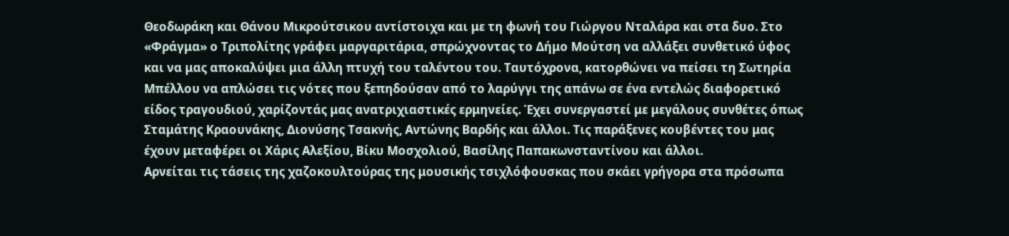Θεοδωράκη και Θάνου Μικρούτσικου αντίστοιχα και με τη φωνή του Γιώργου Νταλάρα και στα δυο. Στο «Φράγμα» ο Τριπολίτης γράφει μαργαριτάρια, σπρώχνοντας το Δήμο Μούτση να αλλάξει συνθετικό ύφος και να μας αποκαλύψει μια άλλη πτυχή του ταλέντου του. Ταυτόχρονα, κατορθώνει να πείσει τη Σωτηρία Μπέλλου να απλώσει τις νότες που ξεπηδούσαν από το λαρύγγι της απάνω σε ένα εντελώς διαφορετικό είδος τραγουδιού, χαρίζοντάς μας ανατριχιαστικές ερμηνείες. Έχει συνεργαστεί με μεγάλους συνθέτες όπως Σταμάτης Κραουνάκης, Διονύσης Τσακνής, Αντώνης Βαρδής και άλλοι. Τις παράξενες κουβέντες του μας έχουν μεταφέρει οι Χάρις Αλεξίου, Βίκυ Μοσχολιού, Βασίλης Παπακωνσταντίνου και άλλοι.
Αρνείται τις τάσεις της χαζοκουλτούρας της μουσικής τσιχλόφουσκας που σκάει γρήγορα στα πρόσωπα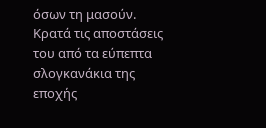όσων τη μασούν. Κρατά τις αποστάσεις του από τα εύπεπτα σλογκανάκια της εποχής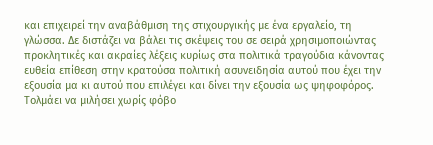και επιχειρεί την αναβάθμιση της στιχουργικής με ένα εργαλείο, τη γλώσσα. Δε διστάζει να βάλει τις σκέψεις του σε σειρά χρησιμοποιώντας προκλητικές και ακραίες λέξεις κυρίως στα πολιτικά τραγούδια κάνοντας ευθεία επίθεση στην κρατούσα πολιτική ασυνειδησία αυτού που έχει την εξουσία μα κι αυτού που επιλέγει και δίνει την εξουσία ως ψηφοφόρος. Τολμάει να μιλήσει χωρίς φόβο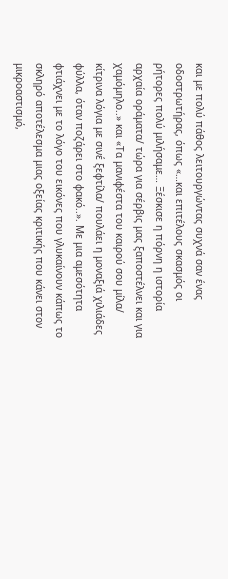και με πολύ πάθος λειτουργώντας συχνά σαν ένας οδοστρωτήρας, όπως «…και επιτέλους σκασμός οι ρήτορες πολύ μιλήσαμε… Ξέσκισε η πόρνη η ιστορία αρχαία οράματα/ τώρα για σέρβις μας ξαποστέλνει και για χαμόμηλο..» και «Τα μανιφέστα του καιρού σου μίλα/ κίτρινα λόγια με σινέ ξεφτίλα/ πουλάει η μοναξιά χιλιάδες φύλλα, όταν ποζάρει στο φακό..». Με μια αμεσότητα φτιάχνει με το λόγο του εικόνες που γλυκαίνουν κάπως το σκληρό αποτέλεσμα μιας οξείας κριτικής που κάνει στον μικροαστισμό,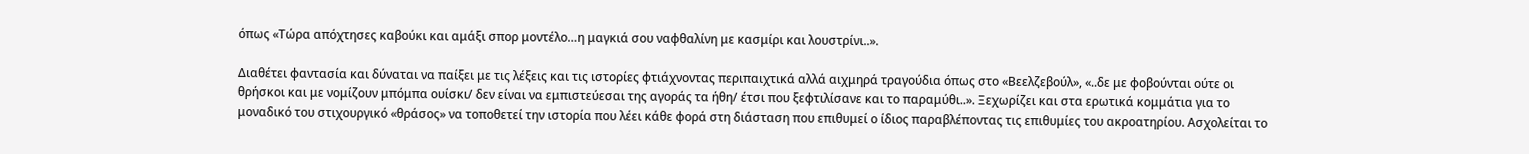όπως «Τώρα απόχτησες καβούκι και αμάξι σπορ μοντέλο…η μαγκιά σου ναφθαλίνη με κασμίρι και λουστρίνι..».

Διαθέτει φαντασία και δύναται να παίξει με τις λέξεις και τις ιστορίες φτιάχνοντας περιπαιχτικά αλλά αιχμηρά τραγούδια όπως στο «Βεελζεβούλ», «..δε με φοβούνται ούτε οι θρήσκοι και με νομίζουν μπόμπα ουίσκι/ δεν είναι να εμπιστεύεσαι της αγοράς τα ήθη/ έτσι που ξεφτιλίσανε και το παραμύθι..». Ξεχωρίζει και στα ερωτικά κομμάτια για το μοναδικό του στιχουργικό «θράσος» να τοποθετεί την ιστορία που λέει κάθε φορά στη διάσταση που επιθυμεί ο ίδιος παραβλέποντας τις επιθυμίες του ακροατηρίου. Ασχολείται το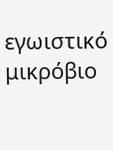εγωιστικό μικρόβιο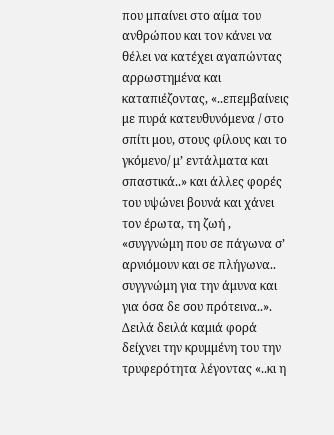που μπαίνει στο αίμα του ανθρώπου και τον κάνει να θέλει να κατέχει αγαπώντας αρρωστημένα και καταπιέζοντας, «..επεμβαίνεις με πυρά κατευθυνόμενα / στο σπίτι μου, στους φίλους και το γκόμενο/ μ’ εντάλματα και σπαστικά..» και άλλες φορές του υψώνει βουνά και χάνει τον έρωτα, τη ζωή , «συγγνώμη που σε πάγωνα σ’ αρνιόμουν και σε πλήγωνα.. συγγνώμη για την άμυνα και για όσα δε σου πρότεινα..». Δειλά δειλά καμιά φορά δείχνει την κρυμμένη του την τρυφερότητα λέγοντας «..κι η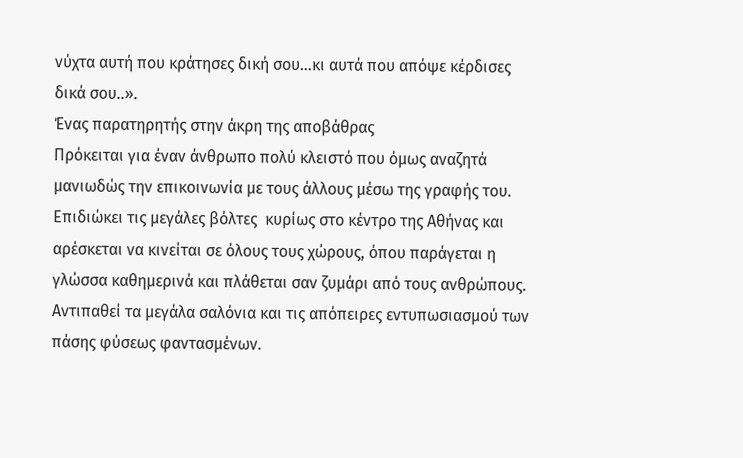νύχτα αυτή που κράτησες δική σου…κι αυτά που απόψε κέρδισες δικά σου..».
Ένας παρατηρητής στην άκρη της αποβάθρας
Πρόκειται για έναν άνθρωπο πολύ κλειστό που όμως αναζητά μανιωδώς την επικοινωνία με τους άλλους μέσω της γραφής του. Επιδιώκει τις μεγάλες βόλτες  κυρίως στο κέντρο της Αθήνας και αρέσκεται να κινείται σε όλους τους χώρους, όπου παράγεται η γλώσσα καθημερινά και πλάθεται σαν ζυμάρι από τους ανθρώπους. Αντιπαθεί τα μεγάλα σαλόνια και τις απόπειρες εντυπωσιασμού των πάσης φύσεως φαντασμένων.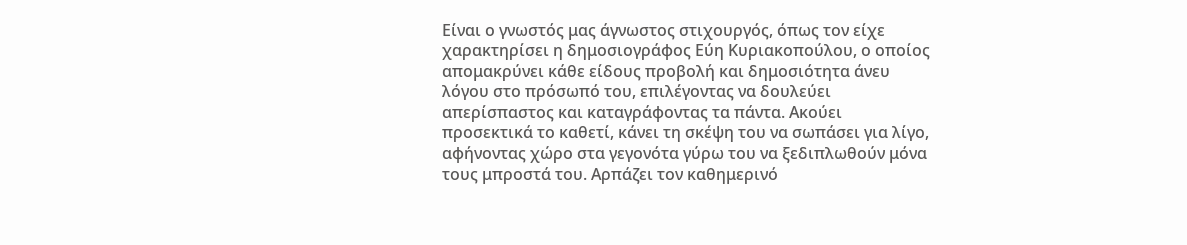Είναι ο γνωστός μας άγνωστος στιχουργός, όπως τον είχε χαρακτηρίσει η δημοσιογράφος Εύη Κυριακοπούλου, ο οποίος απομακρύνει κάθε είδους προβολή και δημοσιότητα άνευ λόγου στο πρόσωπό του, επιλέγοντας να δουλεύει απερίσπαστος και καταγράφοντας τα πάντα. Ακούει προσεκτικά το καθετί, κάνει τη σκέψη του να σωπάσει για λίγο, αφήνοντας χώρο στα γεγονότα γύρω του να ξεδιπλωθούν μόνα τους μπροστά του. Αρπάζει τον καθημερινό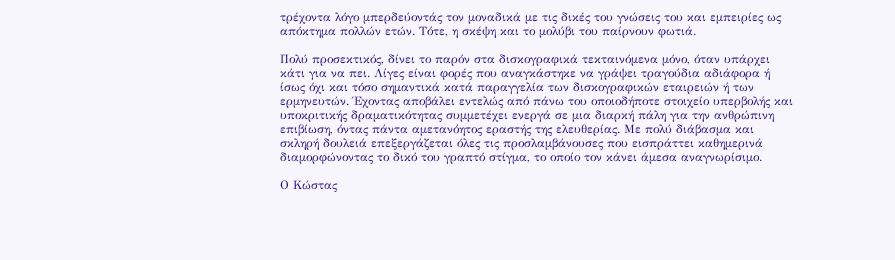τρέχοντα λόγο μπερδεύοντάς τον μοναδικά με τις δικές του γνώσεις του και εμπειρίες ως απόκτημα πολλών ετών. Τότε, η σκέψη και το μολύβι του παίρνουν φωτιά.

Πολύ προσεκτικός, δίνει το παρόν στα δισκογραφικά τεκταινόμενα μόνο, όταν υπάρχει κάτι για να πει. Λίγες είναι φορές που αναγκάστηκε να γράψει τραγούδια αδιάφορα ή ίσως όχι και τόσο σημαντικά κατά παραγγελία των δισκογραφικών εταιρειών ή των ερμηνευτών. Έχοντας αποβάλει εντελώς από πάνω του οποιοδήποτε στοιχείο υπερβολής και υποκριτικής δραματικότητας συμμετέχει ενεργά σε μια διαρκή πάλη για την ανθρώπινη επιβίωση, όντας πάντα αμετανόητος εραστής της ελευθερίας. Με πολύ διάβασμα και σκληρή δουλειά επεξεργάζεται όλες τις προσλαμβάνουσες που εισπράττει καθημερινά διαμορφώνοντας το δικό του γραπτό στίγμα, το οποίο τον κάνει άμεσα αναγνωρίσιμο.

Ο Κώστας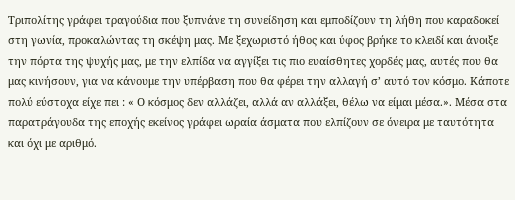Τριπολίτης γράφει τραγούδια που ξυπνάνε τη συνείδηση και εμποδίζουν τη λήθη που καραδοκεί στη γωνία, προκαλώντας τη σκέψη μας. Με ξεχωριστό ήθος και ύφος βρήκε το κλειδί και άνοιξε την πόρτα της ψυχής μας, με την ελπίδα να αγγίξει τις πιο ευαίσθητες χορδές μας, αυτές που θα μας κινήσουν, για να κάνουμε την υπέρβαση που θα φέρει την αλλαγή σ’ αυτό τον κόσμο. Κάποτε πολύ εύστοχα είχε πει : « Ο κόσμος δεν αλλάζει, αλλά αν αλλάξει, θέλω να είμαι μέσα.». Μέσα στα παρατράγουδα της εποχής εκείνος γράφει ωραία άσματα που ελπίζουν σε όνειρα με ταυτότητα και όχι με αριθμό.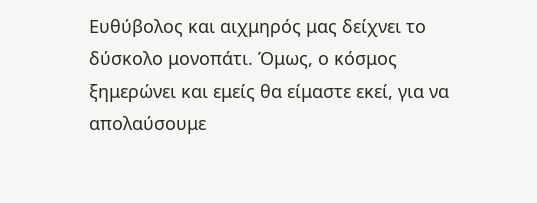Ευθύβολος και αιχμηρός μας δείχνει το δύσκολο μονοπάτι. Όμως, ο κόσμος ξημερώνει και εμείς θα είμαστε εκεί, για να απολαύσουμε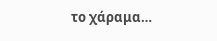το χάραμα…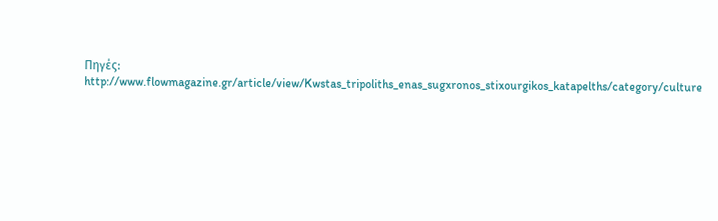Πηγές: http://www.flowmagazine.gr/article/view/Kwstas_tripoliths_enas_sugxronos_stixourgikos_katapelths/category/culture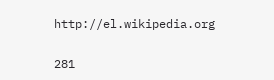http://el.wikipedia.org

281